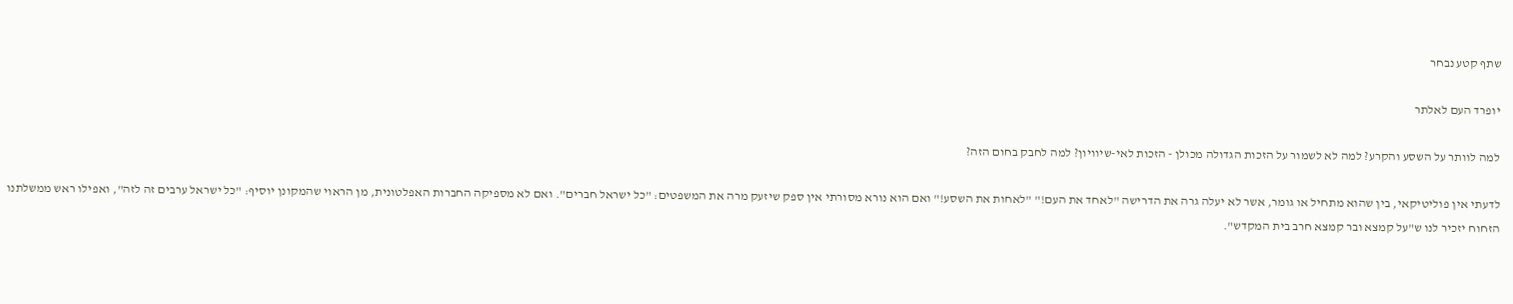שתף קטע נבחר

יופרד העם לאלתר

למה לוותר על השסע והקרע? למה לא לשמור על הזכות הגדולה מכולן - הזכות לאי-שיוויון? למה לחבק בחום הזה?

לדעתי אין פוליטיקאי, בין שהוא מתחיל או גומר, אשר לא יעלה גרה את הדרישה "לאחד את העם!" "לאחות את השסע!" ואם הוא נורא מסורתי אין ספק שיזעק מרה את המשפטים: "כל ישראל חברים". ואם לא מספיקה החברות האפלטונית, מן הראוי שהמקונן יוסיף: "כל ישראל ערבים זה לזה", ואפילו ראש ממשלתנו הזחוח יזכיר לנו ש"על קמצא ובר קמצא חרב בית המקדש".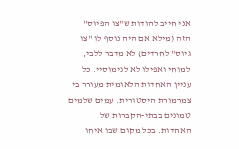אני חייב להודות ש"צו הפיוס" הזה (מילא אם היה נוסף לו "צו גיוס" לחרדים) לא מדבר ללבי, למוחי ואפילו לא לנימוסיי. כל עניין האחדות הלאומית מעורר בי צמרמורת היסטורית. עמים שלמים טמונים בבתי-הקברות של האחדות. בכל מקום שבו איחו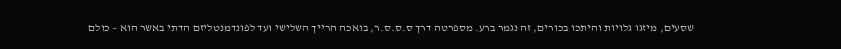שסעים, מיזגו גלויות והיתכו בכורים, זה נגמר ברע. מספרטה דרך ס.ס.ס.ר, בואכה הרייך השלישי ועד לפונדמנטליזם הדתי באשר הוא – כולם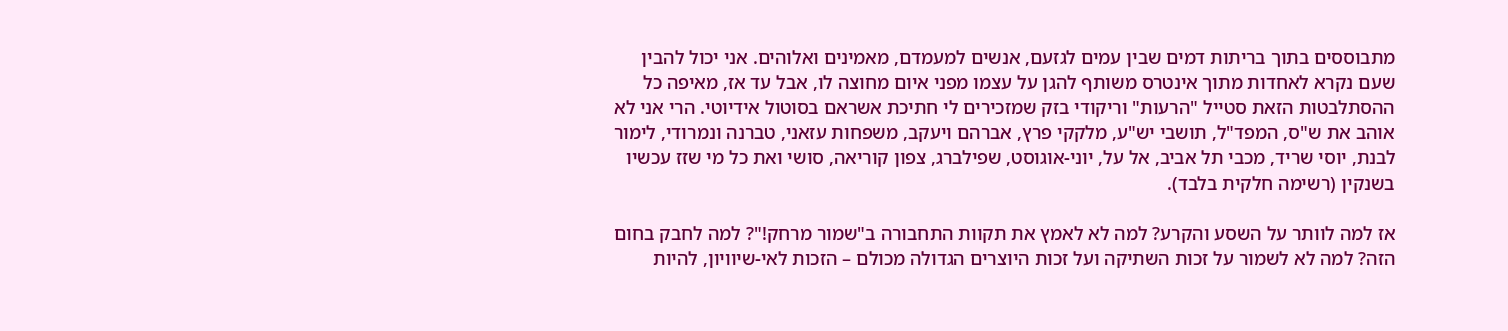מתבוססים בתוך בריתות דמים שבין עמים לגזעם, אנשים למעמדם, מאמינים ואלוהים. אני יכול להבין שעם נקרא לאחדות מתוך אינטרס משותף להגן על עצמו מפני איום מחוצה לו, אבל עד אז, מאיפה כל ההסתלבטות הזאת סטייל "הרעות" וריקודי בזק שמזכירים לי חתיכת אשראם בסוטול אידיוטי. הרי אני לא אוהב את ש"ס, המפד"ל, תושבי יש"ע, מלקקי פרץ, אברהם ויעקב, משפחות עזאני, טברנה ונמרודי, לימור לבנת, יוסי שריד, מכבי תל אביב, אל על, יוני-אוגוסט, שפילברג, צפון קוריאה, סושי ואת כל מי שזז עכשיו בשנקין (רשימה חלקית בלבד).

אז למה לוותר על השסע והקרע? למה לא לאמץ את תקוות התחבורה ב"שמור מרחק!"? למה לחבק בחום הזה? למה לא לשמור על זכות השתיקה ועל זכות היוצרים הגדולה מכולם – הזכות לאי-שיוויון, להיות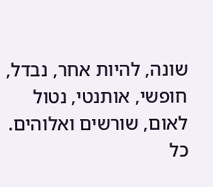שונה, להיות אחר, נבדל, חופשי, אותנטי, נטול לאום, שורשים ואלוהים. כל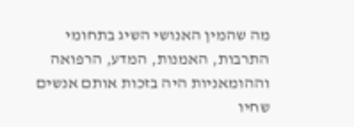מה שהמין האנושי השיג בתחומי התרבות, האמנות, המדע, הרפואה וההומאניות היה בזכות אותם אנשים שחיו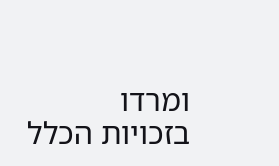ומרדו בזכויות הכלל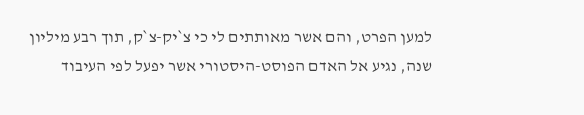למען הפרט, והם אשר מאותתים לי כי צ`יק-צ`ק, תוך רבע מיליון שנה, נגיע אל האדם הפוסט-היסטורי אשר יפעל לפי העיבוד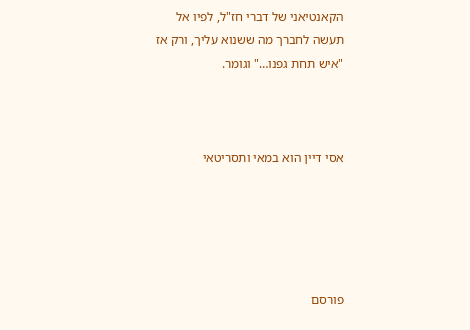הקאנטיאני של דברי חז"ל, לפיו אל תעשה לחברך מה ששנוא עליך, ורק אז "איש תחת גפנו…" וגומר.



אסי דיין הוא במאי ותסריטאי





פורסם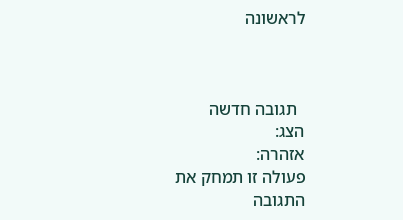לראשונה



  תגובה חדשה
הצג:
אזהרה:
פעולה זו תמחק את התגובה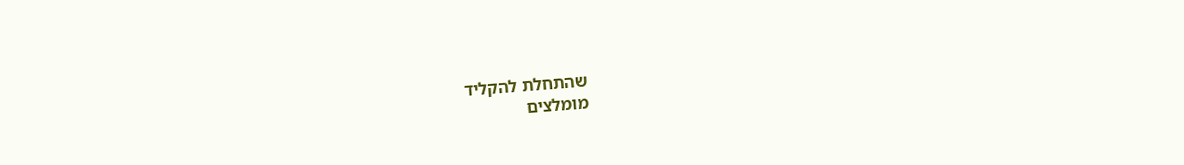שהתחלת להקליד
מומלצים